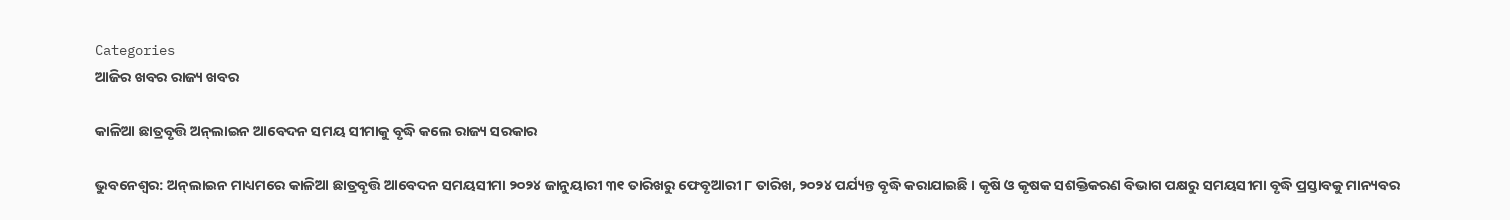Categories
ଆଜିର ଖବର ରାଜ୍ୟ ଖବର

କାଳିଆ ଛାତ୍ରବୃତ୍ତି ଅନ୍‌ଲାଇନ ଆବେଦନ ସମୟ ସୀମାକୁ ବୃଦ୍ଧି କଲେ ରାଜ୍ୟ ସରକାର

ଭୁବନେଶ୍ୱର: ଅନ୍‌ଲାଇନ ମାଧ୍ୟମରେ କାଳିଆ ଛାତ୍ରବୃତ୍ତି ଆବେଦନ ସମୟସୀମା ୨୦୨୪ ଜାନୁୟାରୀ ୩୧ ତାରିଖରୁ ଫେବୃଆରୀ ୮ ତାରିଖ, ୨୦୨୪ ପର୍ଯ୍ୟନ୍ତ ବୃଦ୍ଧି କରାଯାଇଛି । କୃଷି ଓ କୃଷକ ସଶକ୍ତିକରଣ ବିଭାଗ ପକ୍ଷରୁ ସମୟସୀମା ବୃଦ୍ଧି ପ୍ରସ୍ତାବକୁ ମାନ୍ୟବର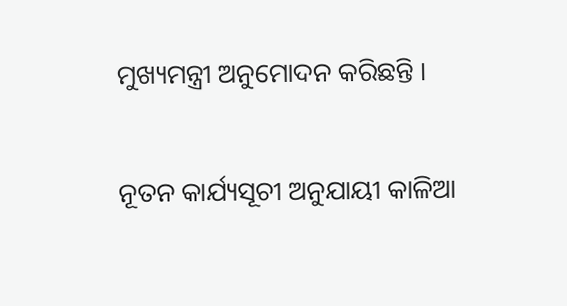ମୁଖ୍ୟମନ୍ତ୍ରୀ ଅନୁମୋଦନ କରିଛନ୍ତି ।

ନୂତନ କାର୍ଯ୍ୟସୂଚୀ ଅନୁଯାୟୀ କାଳିଆ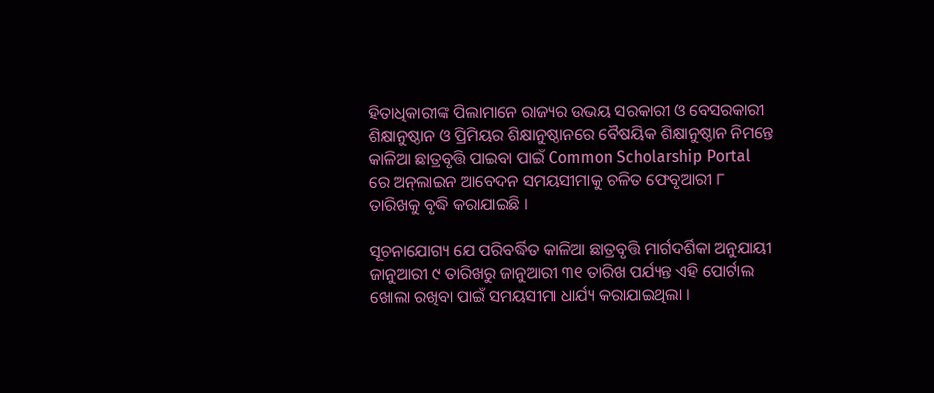ହିତାଧିକାରୀଙ୍କ ପିଲାମାନେ ରାଜ୍ୟର ଉଭୟ ସରକାରୀ ଓ ବେସରକାରୀ ଶିକ୍ଷାନୁଷ୍ଠାନ ଓ ପ୍ରିମିୟର ଶିକ୍ଷାନୁଷ୍ଠାନରେ ବୈଷୟିକ ଶିକ୍ଷାନୁଷ୍ଠାନ ନିମନ୍ତେ କାଳିଆ ଛାତ୍ରବୃତ୍ତି ପାଇବା ପାଇଁ Common Scholarship Portal ରେ ଅନ୍‌ଲାଇନ ଆବେଦନ ସମୟସୀମାକୁ ଚଳିତ ଫେବୃଆରୀ ୮ ତାରିଖକୁ ବୃଦ୍ଧି କରାଯାଇଛି ।

ସୂଚନାଯୋଗ୍ୟ ଯେ ପରିବର୍ଦ୍ଧିତ କାଳିଆ ଛାତ୍ରବୃତ୍ତି ମାର୍ଗଦର୍ଶିକା ଅନୁଯାୟୀ ଜାନୁଆରୀ ୯ ତାରିଖରୁ ଜାନୁଆରୀ ୩୧ ତାରିଖ ପର୍ଯ୍ୟନ୍ତ ଏହି ପୋର୍ଟାଲ ଖୋଲା ରଖିବା ପାଇଁ ସମୟସୀମା ଧାର୍ଯ୍ୟ କରାଯାଇଥିଲା ।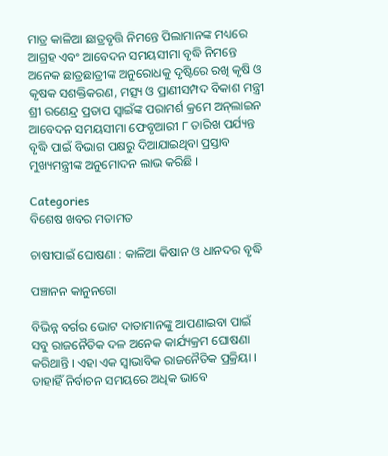ମାତ୍ର କାଳିଆ ଛାତ୍ରବୃତ୍ତି ନିମନ୍ତେ ପିଲାମାନଙ୍କ ମଧ୍ୟରେ ଆଗ୍ରହ ଏବଂ ଆବେଦନ ସମୟସୀମା ବୃଦ୍ଧି ନିମନ୍ତେ ଅନେକ ଛାତ୍ରଛାତ୍ରୀଙ୍କ ଅନୁରୋଧକୁ ଦୃଷ୍ଟିରେ ରଖି କୃଷି ଓ କୃଷକ ସଶକ୍ତିକରଣ, ମତ୍ସ୍ୟ ଓ ପ୍ରାଣୀସମ୍ପଦ ବିକାଶ ମନ୍ତ୍ରୀ ଶ୍ରୀ ରଣେନ୍ଦ୍ର ପ୍ରତାପ ସ୍ୱାଇଁଙ୍କ ପରାମର୍ଶ କ୍ରମେ ଅନ୍‌ଲାଇନ ଆବେଦନ ସମୟସୀମା ଫେବୃଆରୀ ୮ ତାରିଖ ପର୍ଯ୍ୟନ୍ତ ବୃଦ୍ଧି ପାଇଁ ବିଭାଗ ପକ୍ଷରୁ ଦିଆଯାଇଥିବା ପ୍ରସ୍ତାବ ମୁଖ୍ୟମନ୍ତ୍ରୀଙ୍କ ଅନୁମୋଦନ ଲାଭ କରିଛି ।

Categories
ବିଶେଷ ଖବର ମତାମତ

ଚାଷୀପାଇଁ ଘୋଷଣା : କାଳିଆ କିଷାନ ଓ ଧାନଦର ବୃଦ୍ଧି

ପଞ୍ଚାନନ କାନୁନଗୋ

ବିଭିନ୍ନ ବର୍ଗର ଭୋଟ ଦାତାମାନଙ୍କୁ ଆପଣାଇବା ପାଇଁ ସବୁ ରାଜନୈତିକ ଦଳ ଅନେକ କାର୍ଯ୍ୟକ୍ରମ ଘୋଷଣା କରିଥାନ୍ତି । ଏହା ଏକ ସ୍ୱାଭାବିକ ରାଜନୈତିକ ପ୍ରକ୍ରିୟା । ତାହାହିଁ ନିର୍ବାଚନ ସମୟରେ ଅଧିକ ଭାବେ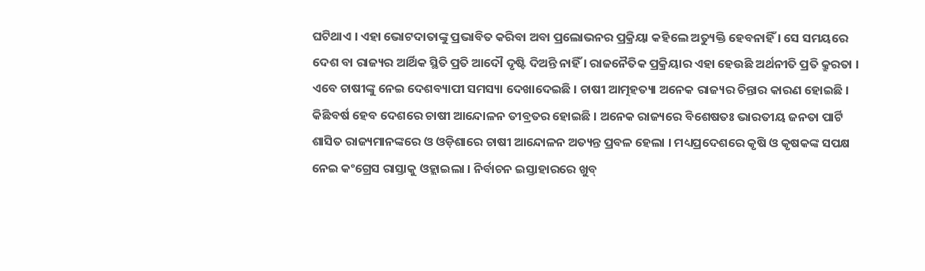ଘଟିଥାଏ । ଏହା ଭୋଟଦାତାଙ୍କୁ ପ୍ରଭାବିତ କରିବା ଅବା ପ୍ରଲୋଭନର ପ୍ରକ୍ରିୟା କହିଲେ ଅତ୍ୟୁକ୍ତି ହେବନାହିଁ । ସେ ସମୟରେ ଦେଶ ବା ରାଜ୍ୟର ଆର୍ଥିକ ସ୍ଥିତି ପ୍ରତି ଆଦୌ ଦୃଷ୍ଟି ଦିଅନ୍ତି ନାହିଁ । ରାଜନୈତିକ ପ୍ରକ୍ରିୟାର ଏହା ହେଉଛି ଅର୍ଥନୀତି ପ୍ରତି କ୍ରୁରତା । ଏବେ ଚାଷୀଙ୍କୁ ନେଇ ଦେଶବ୍ୟାପୀ ସମସ୍ୟା ଦେଖାଦେଇଛି । ଚାଷୀ ଆତ୍ମହତ୍ୟା ଅନେକ ରାଜ୍ୟର ଚିନ୍ତାର କାରଣ ହୋଇଛି । କିଛିବର୍ଷ ହେବ ଦେଶରେ ଚାଷୀ ଆନ୍ଦୋଳନ ତୀବ୍ରତର ହୋଇଛି । ଅନେକ ରାଜ୍ୟରେ ବିଶେଷତଃ ଭାରତୀୟ ଜନତା ପାର୍ଟି ଶାସିତ ରାଜ୍ୟମାନଙ୍କରେ ଓ ଓଡ଼ିଶାରେ ଚାଷୀ ଆନ୍ଦୋଳନ ଅତ୍ୟନ୍ତ ପ୍ରବଳ ହେଲା । ମଧ୍ୟପ୍ରଦେଶରେ କୃଷି ଓ କୃଷକଙ୍କ ସପକ୍ଷ ନେଇ କଂଗ୍ରେସ ରାସ୍ତାକୁ ଓହ୍ଲାଇଲା । ନିର୍ବାଚନ ଇସ୍ତାହାରରେ ଖୁବ୍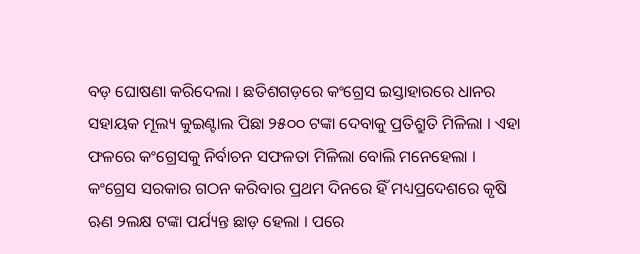ବଡ଼ ଘୋଷଣା କରିଦେଲା । ଛତିଶଗଡ଼ରେ କଂଗ୍ରେସ ଇସ୍ତାହାରରେ ଧାନର ସହାୟକ ମୂଲ୍ୟ କୁଇଣ୍ଟାଲ ପିଛା ୨୫୦୦ ଟଙ୍କା ଦେବାକୁ ପ୍ରତିଶ୍ରୁତି ମିଳିଲା । ଏହା ଫଳରେ କଂଗ୍ରେସକୁ ନିର୍ବାଚନ ସଫଳତା ମିଳିଲା ବୋଲି ମନେହେଲା । କଂଗ୍ରେସ ସରକାର ଗଠନ କରିବାର ପ୍ରଥମ ଦିନରେ ହିଁ ମଧ୍ୟପ୍ରଦେଶରେ କୃଷି ଋଣ ୨ଲକ୍ଷ ଟଙ୍କା ପର୍ଯ୍ୟନ୍ତ ଛାଡ଼ ହେଲା । ପରେ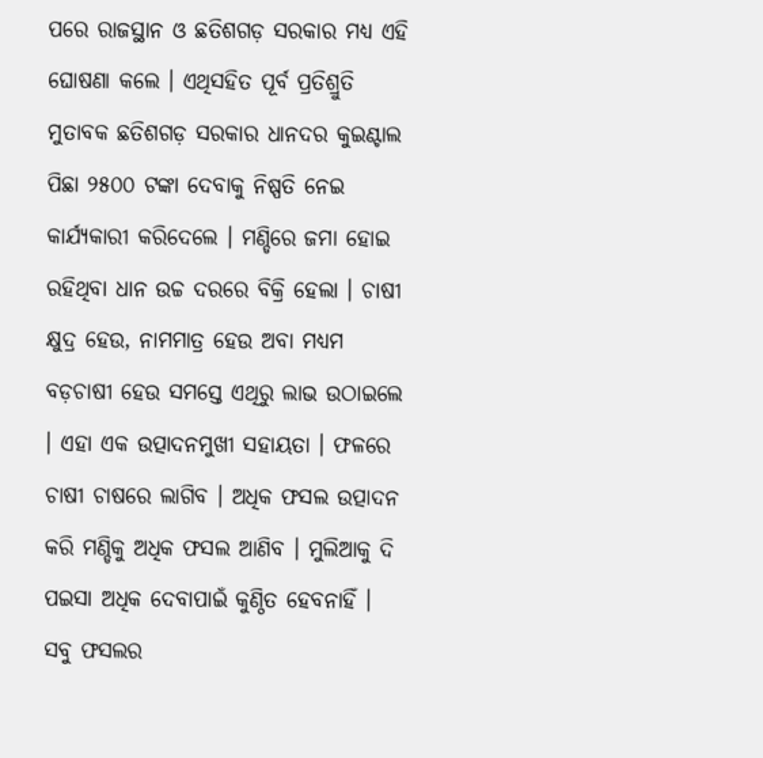ପରେ ରାଜସ୍ଥାନ ଓ ଛତିଶଗଡ଼ ସରକାର ମଧ୍ୟ ଏହି ଘୋଷଣା କଲେ । ଏଥିସହିତ ପୂର୍ବ ପ୍ରତିଶ୍ରୁତି ମୁତାବକ ଛତିଶଗଡ଼ ସରକାର ଧାନଦର କୁଇଣ୍ଟାଲ ପିଛା ୨୫୦୦ ଟଙ୍କା ଦେବାକୁ ନିଷ୍ପତି ନେଇ କାର୍ଯ୍ୟକାରୀ କରିଦେଲେ । ମଣ୍ଡିରେ ଜମା ହୋଇ ରହିଥିବା ଧାନ ଉଚ୍ଚ ଦରରେ ବିକ୍ରି ହେଲା । ଚାଷୀ କ୍ଷୁଦ୍ର ହେଉ, ନାମମାତ୍ର ହେଉ ଅବା ମଧ୍ୟମ ବଡ଼ଚାଷୀ ହେଉ ସମସ୍ତେ ଏଥିରୁ ଲାଭ ଉଠାଇଲେ । ଏହା ଏକ ଉତ୍ପାଦନମୁଖୀ ସହାୟତା । ଫଳରେ ଚାଷୀ ଚାଷରେ ଲାଗିବ । ଅଧିକ ଫସଲ ଉତ୍ପାଦନ କରି ମଣ୍ଡିକୁ ଅଧିକ ଫସଲ ଆଣିବ । ମୁଲିଆକୁ ଦି ପଇସା ଅଧିକ ଦେବାପାଇଁ କୁଣ୍ଠିତ ହେବନାହିଁ । ସବୁ ଫସଲର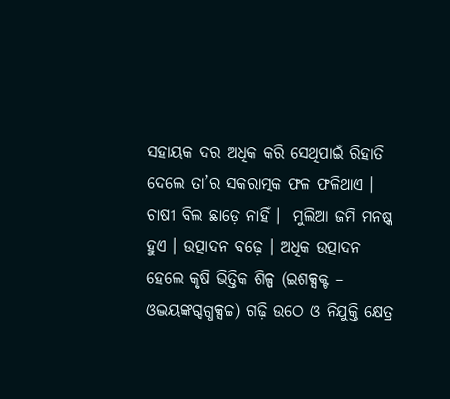ସହାୟକ ଦର ଅଧିକ କରି ସେଥିପାଇଁ ରିହାତି ଦେଲେ ତା’ର ସକରାତ୍ମକ ଫଳ ଫଳିଥାଏ । ଚାଷୀ ବିଲ ଛାଡ଼େ ନାହିଁ ।  ମୁଲିଆ ଜମି ମନଷ୍କ ହୁଏ । ଉତ୍ପାଦନ ବଢ଼େ । ଅଧିକ ଉତ୍ପାଦନ ହେଲେ କୃଷି ଭିତ୍ତିକ ଶିଳ୍ପ (ଇଶକ୍ସକ୍ଟ – ଓଦ୍ଭୟଙ୍କଗ୍ଦଗ୍ଧକ୍ସଚ୍ଚ) ଗଢ଼ି ଉଠେ ଓ ନିଯୁକ୍ତି କ୍ଷେତ୍ର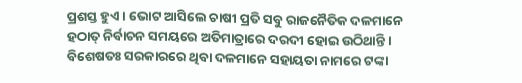ପ୍ରଶସ୍ତ ହୁଏ । ଭୋଟ ଆସିଲେ ଚାଷୀ ପ୍ରତି ସବୁ ରାଜନୈତିକ ଦଳମାନେ ହଠାତ୍ ନିର୍ବାଚନ ସମୟରେ ଅତିମାତ୍ରାରେ ଦରଦୀ ହୋଇ ଉଠିଥାନ୍ତି । ବିଶେଷତଃ ସରକାରରେ ଥିବା ଦଳମାନେ ସହାୟତା ନାମରେ ଟଙ୍କା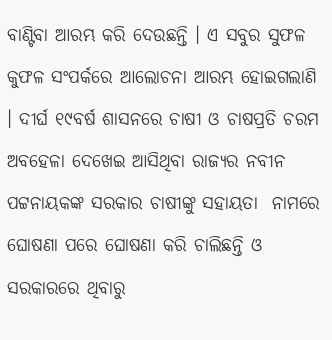ବାଣ୍ଟିବା ଆରମ୍ଭ କରି ଦେଉଛନ୍ତି । ଏ ସବୁର ସୁଫଳ କୁଫଳ ସଂପର୍କରେ ଆଲୋଚନା ଆରମ୍ଭ ହୋଇଗଲାଣି । ଦୀର୍ଘ ୧୯ବର୍ଷ ଶାସନରେ ଚାଷୀ ଓ ଚାଷପ୍ରତି ଚରମ ଅବହେଳା ଦେଖେଇ ଆସିଥିବା ରାଜ୍ୟର ନବୀନ ପଟ୍ଟନାୟକଙ୍କ ସରକାର ଚାଷୀଙ୍କୁ ସହାୟତା  ନାମରେ ଘୋଷଣା ପରେ ଘୋଷଣା କରି ଚାଲିଛନ୍ତି ଓ ସରକାରରେ ଥିବାରୁ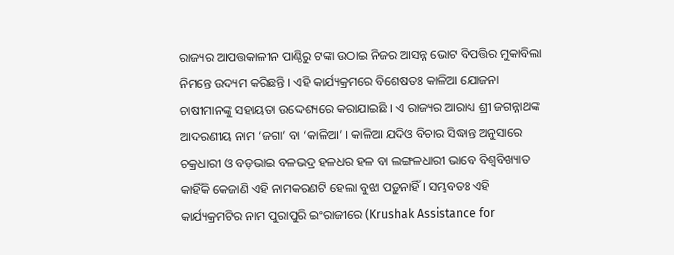ରାଜ୍ୟର ଆପତ୍ତକାଳୀନ ପାଣ୍ଠିରୁ ଟଙ୍କା ଉଠାଇ ନିଜର ଆସନ୍ନ ଭୋଟ ବିପତ୍ତିର ମୁକାବିଲା ନିମନ୍ତେ ଉଦ୍ୟମ କରିଛନ୍ତି । ଏହି କାର୍ଯ୍ୟକ୍ରମରେ ବିଶେଷତଃ କାଳିଆ ଯୋଜନା ଚାଷୀମାନଙ୍କୁ ସହାୟତା ଉଦ୍ଦେଶ୍ୟରେ କରାଯାଇଛି । ଏ ରାଜ୍ୟର ଆରାଧ୍ୟ ଶ୍ରୀ ଜଗନ୍ନାଥଙ୍କ ଆଦରଣୀୟ ନାମ ‘ଜଗା’ ବା ‘କାଳିଆ’ । କାଳିଆ ଯଦିଓ ବିଚାର ସିଦ୍ଧାନ୍ତ ଅନୁସାରେ ଚକ୍ରଧାରୀ ଓ ବଡ଼ଭାଇ ବଳଭଦ୍ର ହଳଧର ହଳ ବା ଲଙ୍ଗଳଧାରୀ ଭାବେ ବିଶ୍ୱବିଖ୍ୟାତ କାହିଁକି କେଜାଣି ଏହି ନାମକରଣଟି ହେଲା ବୁଝା ପଡ଼ୁନାହିଁ । ସମ୍ଭବତଃ ଏହି କାର୍ଯ୍ୟକ୍ରମଟିର ନାମ ପୁରାପୁରି ଇଂରାଜୀରେ (Krushak Assistance for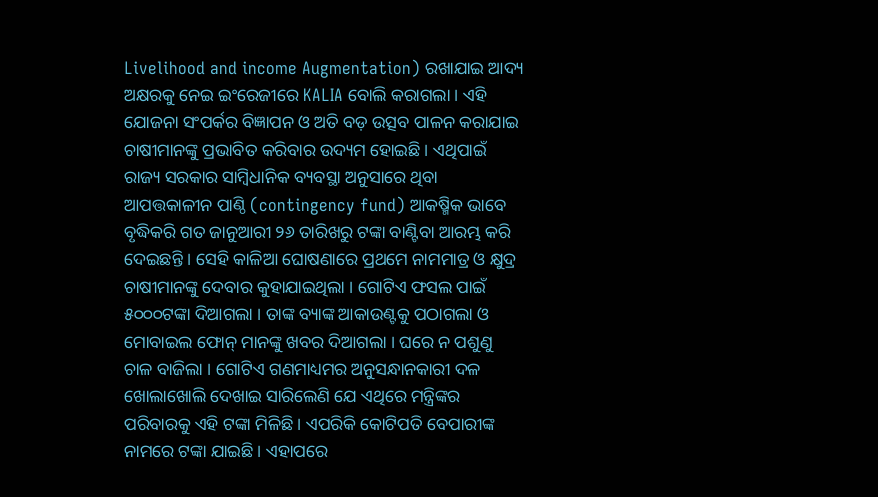Livelihood and income Augmentation) ରଖାଯାଇ ଆଦ୍ୟ ଅକ୍ଷରକୁ ନେଇ ଇଂରେଜୀରେ KALIA ବୋଲି କରାଗଲା । ଏହି ଯୋଜନା ସଂପର୍କର ବିଜ୍ଞାପନ ଓ ଅତି ବଡ଼ ଉତ୍ସବ ପାଳନ କରାଯାଇ ଚାଷୀମାନଙ୍କୁ ପ୍ରଭାବିତ କରିବାର ଉଦ୍ୟମ ହୋଇଛି । ଏଥିପାଇଁ ରାଜ୍ୟ ସରକାର ସାମ୍ବିଧାନିକ ବ୍ୟବସ୍ଥା ଅନୁସାରେ ଥିବା ଆପତ୍ତକାଳୀନ ପାଣ୍ଠି (contingency fund) ଆକଷ୍ମିକ ଭାବେ ବୃଦ୍ଧିକରି ଗତ ଜାନୁଆରୀ ୨୬ ତାରିଖରୁ ଟଙ୍କା ବାଣ୍ଟିବା ଆରମ୍ଭ କରି ଦେଇଛନ୍ତି । ସେହି କାଳିଆ ଘୋଷଣାରେ ପ୍ରଥମେ ନାମମାତ୍ର ଓ କ୍ଷୁଦ୍ର ଚାଷୀମାନଙ୍କୁ ଦେବାର କୁହାଯାଇଥିଲା । ଗୋଟିଏ ଫସଲ ପାଇଁ ୫୦୦୦ଟଙ୍କା ଦିଆଗଲା । ତାଙ୍କ ବ୍ୟାଙ୍କ ଆକାଉଣ୍ଟକୁ ପଠାଗଲା ଓ ମୋବାଇଲ ଫୋନ୍ ମାନଙ୍କୁ ଖବର ଦିଆଗଲା । ଘରେ ନ ପଶୁଣୁ ଚାଳ ବାଜିଲା । ଗୋଟିଏ ଗଣମାଧ୍ୟମର ଅନୁସନ୍ଧାନକାରୀ ଦଳ ଖୋଲାଖୋଲି ଦେଖାଇ ସାରିଲେଣି ଯେ ଏଥିରେ ମନ୍ତ୍ରିଙ୍କର ପରିବାରକୁ ଏହି ଟଙ୍କା ମିଳିଛି । ଏପରିକି କୋଟିପତି ବେପାରୀଙ୍କ ନାମରେ ଟଙ୍କା ଯାଇଛି । ଏହାପରେ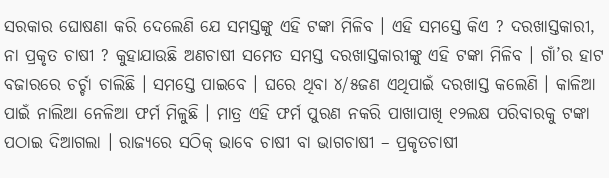ସରକାର ଘୋଷଣା କରି ଦେଲେଣି ଯେ ସମସ୍ତଙ୍କୁ ଏହି ଟଙ୍କା ମିଳିବ । ଏହି ସମସ୍ତେ କିଏ ? ଦରଖାସ୍ତକାରୀ, ନା ପ୍ରକୃତ ଚାଷୀ ? କୁହାଯାଉଛି ଅଣଚାଷୀ ସମେତ ସମସ୍ତ ଦରଖାସ୍ତକାରୀଙ୍କୁ ଏହି ଟଙ୍କା ମିଳିବ । ଗାଁ’ର ହାଟ ବଜାରରେ ଚର୍ଚ୍ଚା ଚାଲିଛି । ସମସ୍ତେ ପାଇବେ । ଘରେ ଥିବା ୪/୫ଜଣ ଏଥିପାଇଁ ଦରଖାସ୍ତ କଲେଣି । କାଳିଆ ପାଇଁ ନାଲିଆ ନେଳିଆ ଫର୍ମ ମିଳୁଛି । ମାତ୍ର ଏହି ଫର୍ମ ପୁରଣ ନକରି ପାଖାପାଖି ୧୨ଲକ୍ଷ ପରିବାରକୁ ଟଙ୍କା ପଠାଇ ଦିଆଗଲା । ରାଜ୍ୟରେ ସଠିକ୍ ଭାବେ ଚାଷୀ ବା ଭାଗଚାଷୀ – ପ୍ରକୃତଚାଷୀ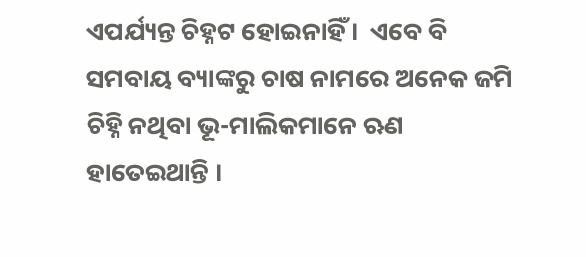ଏପର୍ଯ୍ୟନ୍ତ ଚିହ୍ନଟ ହୋଇନାହିଁ ।  ଏବେ ବି ସମବାୟ ବ୍ୟାଙ୍କରୁ ଚାଷ ନାମରେ ଅନେକ ଜମି ଚିହ୍ନି ନଥିବା ଭୂ-ମାଲିକମାନେ ଋଣ ହାତେଇଥାନ୍ତି ।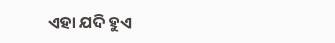ଏହା ଯଦି ହୁଏ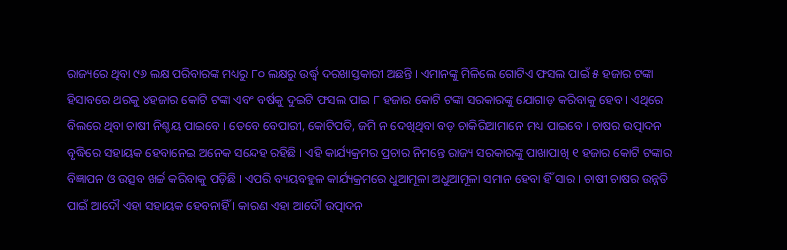ରାଜ୍ୟରେ ଥିବା ୯୬ ଲକ୍ଷ ପରିବାରଙ୍କ ମଧ୍ୟରୁ ୮୦ ଲକ୍ଷରୁ ଉର୍ଦ୍ଧ୍ଵ ଦରଖାସ୍ତକାରୀ ଅଛନ୍ତି । ଏମାନଙ୍କୁ ମିଳିଲେ ଗୋଟିଏ ଫସଲ ପାଇଁ ୫ ହଜାର ଟଙ୍କା ହିସାବରେ ଥରକୁ ୪ହଜାର କୋଟି ଟଙ୍କା ଏବଂ ବର୍ଷକୁ ଦୁଇଟି ଫସଲ ପାଇ ୮ ହଜାର କୋଟି ଟଙ୍କା ସରକାରଙ୍କୁ ଯୋଗାଡ଼ କରିବାକୁ ହେବ । ଏଥିରେ ବିଲରେ ଥିବା ଚାଷୀ ନିଶ୍ଚୟ ପାଇବେ । ତେବେ ବେପାରୀ, କୋଟିପତି, ଜମି ନ ଦେଖିଥିବା ବଡ଼ ଚାକିରିଆମାନେ ମଧ୍ୟ ପାଇବେ । ଚାଷର ଉତ୍ପାଦନ ବୃଦ୍ଧିରେ ସହାୟକ ହେବାନେଇ ଅନେକ ସନ୍ଦେହ ରହିଛି । ଏହି କାର୍ଯ୍ୟକ୍ରମର ପ୍ରଚାର ନିମନ୍ତେ ରାଜ୍ୟ ସରକାରଙ୍କୁ ପାଖାପାଖି ୧ ହଜାର କୋଟି ଟଙ୍କାର ବିଜ୍ଞାପନ ଓ ଉତ୍ସବ ଖର୍ଚ୍ଚ କରିବାକୁ ପଡ଼ିଛି । ଏପରି ବ୍ୟୟବହୁଳ କାର୍ଯ୍ୟକ୍ରମରେ ଧୁଆମୂଳା ଅଧୁଆମୂଳା ସମାନ ହେବା ହିଁ ସାର । ଚାଷୀ ଚାଷର ଉନ୍ନତି ପାଇଁ ଆଦୌ ଏହା ସହାୟକ ହେବନାହିଁ । କାରଣ ଏହା ଆଦୌ ଉତ୍ପାଦନ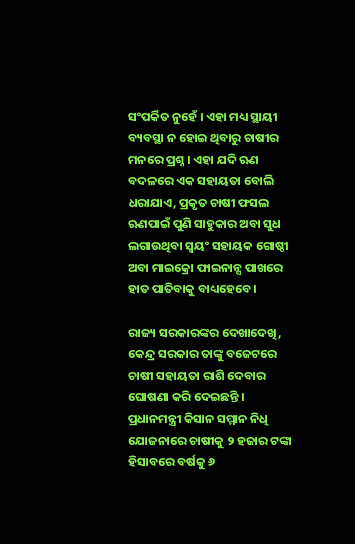ସଂପର୍କିତ ନୁହେଁ । ଏହା ମଧ୍ୟ ସ୍ଥାୟୀ ବ୍ୟବସ୍ଥା ନ ହୋଇ ଥିବାରୁ ଚାଷୀର ମନରେ ପ୍ରଶ୍ନ । ଏହା ଯଦି ଋଣ ବଦଳରେ ଏକ ସହାୟତା ବୋଲି ଧରାଯାଏ, ପ୍ରକୃତ ଚାଷୀ ଫସଲ ଋଣପାଇଁ ପୁଣି ସାହୁକାର ଅବା ସୁଧ ଲଗାଉଥିବା ସ୍ୱୟଂ ସହାୟକ ଗୋଷ୍ଠୀ ଅବା ମାଇକ୍ରୋ ଫାଇନାନ୍ସ ପାଖରେ ହାତ ପାତିବାକୁ ବାଧ୍ୟହେବେ ।

ରାଜ୍ୟ ସରକାରଙ୍କର ଦେଖାଦେଖି, କେନ୍ଦ୍ର ସରକାର ତାଙ୍କୁ ବଜେଟରେ ଚାଷୀ ସହାୟତା ରାଶି ଦେବାର ଘୋଷଣା କରି ଦେଇଛନ୍ତି । ପ୍ରଧାନମନ୍ତ୍ରୀ କିସାନ ସମ୍ମାନ ନିଧି ଯୋଜନାରେ ଚାଷୀକୁ ୨ ହଜାର ଟଙ୍କା ହିସାବରେ ବର୍ଷକୁ ୬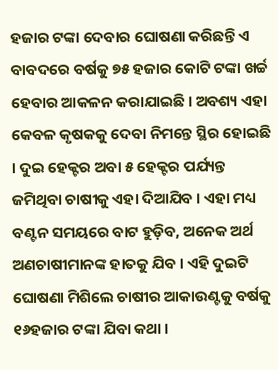ହଜାର ଟଙ୍କା ଦେବାର ଘୋଷଣା କରିଛନ୍ତି ଏ ବାବଦରେ ବର୍ଷକୁ ୭୫ ହଜାର କୋଟି ଟଙ୍କା ଖର୍ଚ୍ଚ ହେବାର ଆକଳନ କରାଯାଇଛି । ଅବଶ୍ୟ ଏହା କେବଳ କୃଷକକୁ ଦେବା ନିମନ୍ତେ ସ୍ଥିର ହୋଇଛି । ଦୁଇ ହେକ୍ଟର ଅବା ୫ ହେକ୍ଟର ପର୍ଯ୍ୟନ୍ତ ଜମିଥିବା ଚାଷୀକୁ ଏହା ଦିଆଯିବ । ଏହା ମଧ୍ୟ ବଣ୍ଟନ ସମୟରେ ବାଟ ହୁଡ଼ିବ, ଅନେକ ଅର୍ଥ ଅଣଚାଷୀମାନଙ୍କ ହାତକୁ ଯିବ । ଏହି ଦୁଇଟି ଘୋଷଣା ମିଶିଲେ ଚାଷୀର ଆକାଉଣ୍ଟକୁ ବର୍ଷକୁ ୧୬ହଜାର ଟଙ୍କା ଯିବା କଥା ।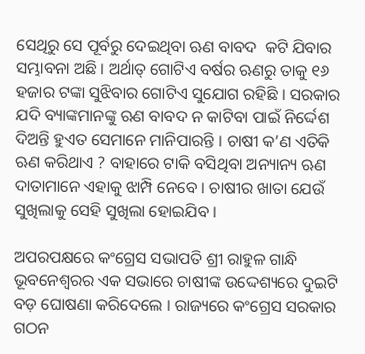ସେଥିରୁ ସେ ପୂର୍ବରୁ ଦେଇଥିବା ଋଣ ବାବଦ  କଟି ଯିବାର ସମ୍ଭାବନା ଅଛି । ଅର୍ଥାତ୍ ଗୋଟିଏ ବର୍ଷର ଋଣରୁ ତାକୁ ୧୬ ହଜାର ଟଙ୍କା ସୁଝିବାର ଗୋଟିଏ ସୁଯୋଗ ରହିଛି । ସରକାର ଯଦି ବ୍ୟାଙ୍କମାନଙ୍କୁ ଋଣ ବାବଦ ନ କାଟିବା ପାଇଁ ନିର୍ଦ୍ଦେଶ ଦିଅନ୍ତି ହୁଏତ ସେମାନେ ମାନିପାରନ୍ତି । ଚାଷୀ କ’ଣ ଏତିକି ଋଣ କରିଥାଏ ? ବାହାରେ ଟାକି ବସିଥିବା ଅନ୍ୟାନ୍ୟ ଋଣ ଦାତାମାନେ ଏହାକୁ ଝାମ୍ପି ନେବେ । ଚାଷୀର ଖାତା ଯେଉଁ ସୁଖିଲାକୁ ସେହି ସୁଖିଲା ହୋଇଯିବ ।

ଅପରପକ୍ଷରେ କଂଗ୍ରେସ ସଭାପତି ଶ୍ରୀ ରାହୁଳ ଗାନ୍ଧି ଭୂବନେଶ୍ୱରର ଏକ ସଭାରେ ଚାଷୀଙ୍କ ଉଦ୍ଦେଶ୍ୟରେ ଦୁଇଟି ବଡ଼ ଘୋଷଣା କରିଦେଲେ । ରାଜ୍ୟରେ କଂଗ୍ରେସ ସରକାର ଗଠନ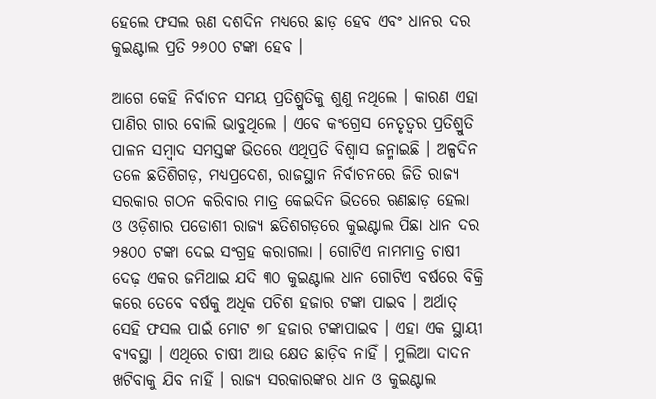ହେଲେ ଫସଲ ଋଣ ଦଶଦିନ ମଧ୍ୟରେ ଛାଡ଼ ହେବ ଏବଂ ଧାନର ଦର କୁଇଣ୍ଟାଲ ପ୍ରତି ୨୬୦୦ ଟଙ୍କା ହେବ ।

ଆଗେ କେହି ନିର୍ବାଚନ ସମୟ ପ୍ରତିଶ୍ରୁତିକୁ ଶୁଣୁ ନଥିଲେ । କାରଣ ଏହା ପାଣିର ଗାର ବୋଲି ଭାବୁଥିଲେ । ଏବେ କଂଗ୍ରେସ ନେତୃତ୍ୱର ପ୍ରତିଶ୍ରୁତି ପାଳନ ସମ୍ବାଦ ସମସ୍ତଙ୍କ ଭିତରେ ଏଥିପ୍ରତି ବିଶ୍ୱାସ ଜନ୍ମାଇଛି । ଅଳ୍ପଦିନ ତଳେ ଛତିଶିଗଡ଼, ମଧ୍ୟପ୍ରଦେଶ, ରାଜସ୍ଥାନ ନିର୍ବାଚନରେ ଜିତି ରାଜ୍ୟ ସରକାର ଗଠନ କରିବାର ମାତ୍ର କେଇଦିନ ଭିତରେ ଋଣଛାଡ଼ ହେଲା ଓ ଓଡ଼ିଶାର ପଡୋଶୀ ରାଜ୍ୟ ଛତିଶଗଡ଼ରେ କୁଇଣ୍ଟାଲ ପିଛା ଧାନ ଦର ୨୫୦୦ ଟଙ୍କା ଦେଇ ସଂଗ୍ରହ କରାଗଲା । ଗୋଟିଏ ନାମମାତ୍ର ଚାଷୀ ଦେଢ଼ ଏକର ଜମିଥାଇ ଯଦି ୩୦ କୁଇଣ୍ଟାଲ ଧାନ ଗୋଟିଏ ବର୍ଷରେ ବିକ୍ରି କରେ ତେବେ ବର୍ଷକୁ ଅଧିକ ପଚିଶ ହଜାର ଟଙ୍କା ପାଇବ । ଅର୍ଥାତ୍ ସେହି ଫସଲ ପାଇଁ ମୋଟ ୭୮ ହଜାର ଟଙ୍କାପାଇବ । ଏହା ଏକ ସ୍ଥାୟୀ ବ୍ୟବସ୍ଥା । ଏଥିରେ ଚାଷୀ ଆଉ କ୍ଷେତ ଛାଡ଼ିବ ନାହିଁ । ମୁଲିଆ ଦାଦନ ଖଟିବାକୁ ଯିବ ନାହିଁ । ରାଜ୍ୟ ସରକାରଙ୍କର ଧାନ ଓ କୁଇଣ୍ଟାଲ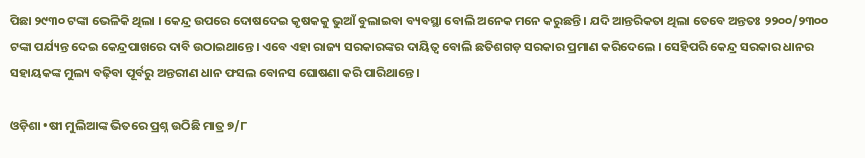ପିଛା ୨୯୩୦ ଟଙ୍କା ଭେଳିକି ଥିଲା । କେନ୍ଦ୍ର ଉପରେ ଦୋଷଦେଇ କୃଷକକୁ ଭୁଆଁ ବୁଲାଇବା ବ୍ୟବସ୍ଥା ବୋଲି ଅନେକ ମନେ କରୁଛନ୍ତି । ଯଦି ଆନ୍ତରିକତା ଥିଲା ତେବେ ଅନ୍ତତଃ ୨୨୦୦/୨୩୦୦ ଟଙ୍କା ପର୍ଯ୍ୟନ୍ତ ଦେଇ କେନ୍ଦ୍ରପାଖରେ ଦାବି ଉଠାଇଥାନ୍ତେ । ଏବେ ଏହା ରାଜ୍ୟ ସରକାରଙ୍କର ଦାୟିତ୍ୱ ବୋଲି ଛତିଶଗଡ଼ ସରକାର ପ୍ରମାଣ କରିଦେଲେ । ସେହିପରି କେନ୍ଦ୍ର ସରକାର ଧାନର ସହାୟକଙ୍କ ମୁଲ୍ୟ ବଢ଼ିବା ପୂର୍ବରୁ ଅନ୍ତରୀଣ ଧାନ ଫସଲ ବୋନସ ଘୋଷଣା କରି ପାରିଥାନ୍ତେ ।

ଓଡ଼ିଶା •ଷୀ ମୁଲିଆଙ୍କ ଭିତରେ ପ୍ରଶ୍ନ ଉଠିଛି ମାତ୍ର ୭/୮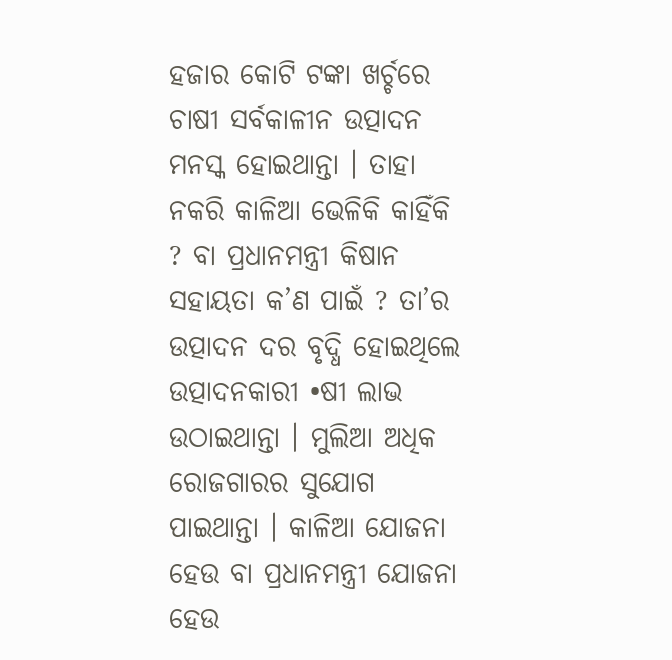ହଜାର କୋଟି ଟଙ୍କା ଖର୍ଚ୍ଚରେ ଚାଷୀ ସର୍ବକାଳୀନ ଉତ୍ପାଦନ ମନସ୍କ ହୋଇଥାନ୍ତା । ତାହା ନକରି କାଳିଆ ଭେଳିକି କାହିଁକି ? ବା ପ୍ରଧାନମନ୍ତ୍ରୀ କିଷାନ ସହାୟତା କ’ଣ ପାଇଁ ? ତା’ର ଉତ୍ପାଦନ ଦର ବୃଦ୍ଧି ହୋଇଥିଲେ ଉତ୍ପାଦନକାରୀ •ଷୀ ଲାଭ ଉଠାଇଥାନ୍ତା । ମୁଲିଆ ଅଧିକ ରୋଜଗାରର ସୁଯୋଗ ପାଇଥାନ୍ତା । କାଳିଆ ଯୋଜନା ହେଉ ବା ପ୍ରଧାନମନ୍ତ୍ରୀ ଯୋଜନା ହେଉ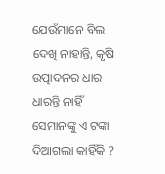ଯେଉଁମାନେ ବିଲ ଦେଖି ନାହାନ୍ତି, କୃଷି ଉତ୍ପାଦନର ଧାର ଧାରନ୍ତି ନାହିଁ ସେମାନଙ୍କୁ ଏ ଟଙ୍କା ଦିଆଗଲା କାହିଁକି ?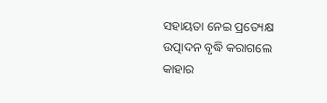ସହାୟତା ନେଇ ପ୍ରତ୍ୟେକ୍ଷ ଉତ୍ପାଦନ ବୃଦ୍ଧି କରାଗଲେ କାହାର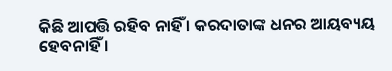କିଛି ଆପତ୍ତି ରହିବ ନାହିଁ । କରଦାତାଙ୍କ ଧନର ଆୟବ୍ୟୟ ହେବନାହିଁ ।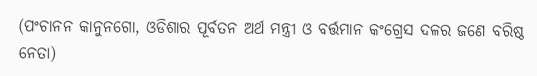(ପଂଚାନନ କାନୁନଗୋ, ଓଡିଶାର ପୂର୍ବତନ ଅର୍ଥ ମନ୍ତ୍ରୀ ଓ ବର୍ତ୍ତମାନ କଂଗ୍ରେସ ଦଳର ଜଣେ ବରିଷ୍ଠ ନେତା)